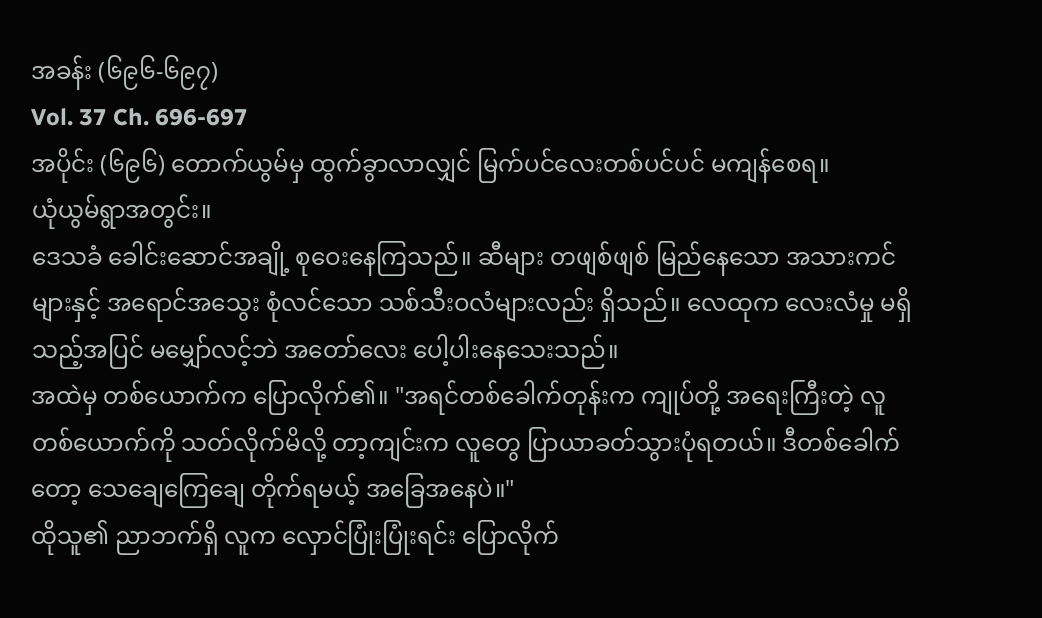အခန်း (၆၉၆-၆၉၇)
Vol. 37 Ch. 696-697
အပိုင်း (၆၉၆) တောက်ယွမ်မှ ထွက်ခွာလာလျှင် မြက်ပင်လေးတစ်ပင်ပင် မကျန်စေရ။
ယုံယွမ်ရွာအတွင်း။
ဒေသခံ ခေါင်းဆောင်အချို့ စုဝေးနေကြသည်။ ဆီများ တဖျစ်ဖျစ် မြည်နေသော အသားကင်များနှင့် အရောင်အသွေး စုံလင်သော သစ်သီးဝလံများလည်း ရှိသည်။ လေထုက လေးလံမှု မရှိသည့်အပြင် မမျှော်လင့်ဘဲ အတော်လေး ပေါ့ပါးနေသေးသည်။
အထဲမှ တစ်ယောက်က ပြောလိုက်၏။ "အရင်တစ်ခေါက်တုန်းက ကျုပ်တို့ အရေးကြီးတဲ့ လူတစ်ယောက်ကို သတ်လိုက်မိလို့ တာ့ကျင်းက လူတွေ ပြာယာခတ်သွားပုံရတယ်။ ဒီတစ်ခေါက်တော့ သေချေကြေချေ တိုက်ရမယ့် အခြေအနေပဲ။"
ထိုသူ၏ ညာဘက်ရှိ လူက လှောင်ပြုံးပြုံးရင်း ပြောလိုက်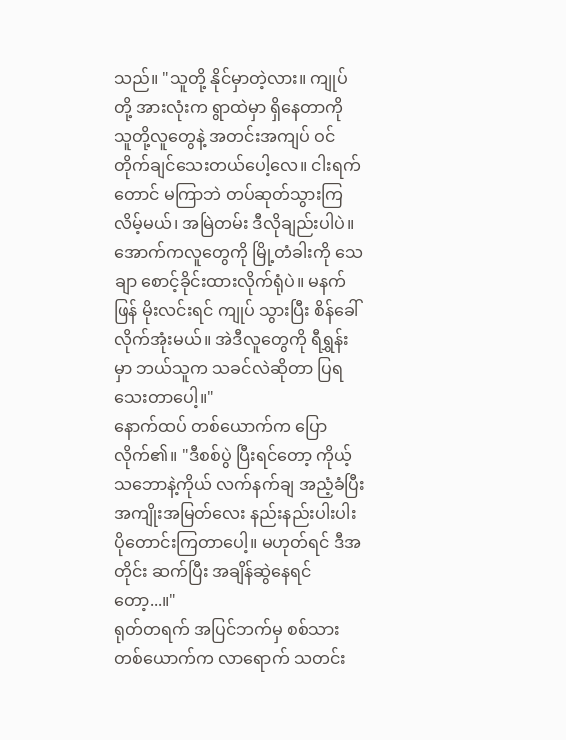သည်။ "သူတို့ နိုင်မှာတဲ့လား။ ကျုပ်တို့ အားလုံးက ရွာထဲမှာ ရှိနေတာကို သူတို့လူတွေနဲ့ အတင်းအကျပ် ဝင်တိုက်ချင်သေးတယ်ပေါ့လေ။ ငါးရက်တောင် မကြာဘဲ တပ်ဆုတ်သွားကြလိမ့်မယ်၊ အမြဲတမ်း ဒီလိုချည်းပါပဲ။ အောက်ကလူတွေကို မြို့တံခါးကို သေချာ စောင့်ခိုင်းထားလိုက်ရုံပဲ။ မနက်ဖြန် မိုးလင်းရင် ကျုပ် သွားပြီး စိန်ခေါ်လိုက်အုံးမယ်။ အဲဒီလူတွေကို ရီရွှန်းမှာ ဘယ်သူက သခင်လဲဆိုတာ ပြရသေးတာပေါ့။"
နောက်ထပ် တစ်ယောက်က ပြောလိုက်၏။ "ဒီစစ်ပွဲ ပြီးရင်တော့ ကိုယ့်သဘောနဲ့ကိုယ် လက်နက်ချ အညံ့ခံပြီး အကျိုးအမြတ်လေး နည်းနည်းပါးပါး ပိုတောင်းကြတာပေါ့။ မဟုတ်ရင် ဒီအတိုင်း ဆက်ပြီး အချိန်ဆွဲနေရင်တော့...။"
ရုတ်တရက် အပြင်ဘက်မှ စစ်သားတစ်ယောက်က လာရောက် သတင်း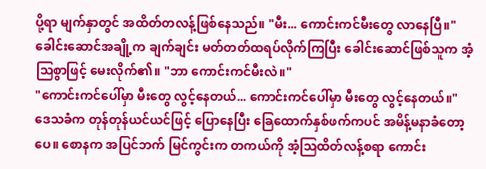ပို့ရာ မျက်နှာတွင် အထိတ်တလန့်ဖြစ်နေသည်။ "မီး... ကောင်းကင်မီးတွေ လာနေပြီ။"
ခေါင်းဆောင်အချို့က ချက်ချင်း မတ်တတ်ထရပ်လိုက်ကြပြီး ခေါင်းဆောင်ဖြစ်သူက အံ့သြစွာဖြင့် မေးလိုက်၏။ "ဘာ ကောင်းကင်မီးလဲ။"
"ကောင်းကင်ပေါ်မှာ မီးတွေ လွင့်နေတယ်... ကောင်းကင်ပေါ်မှာ မီးတွေ လွင့်နေတယ်။"
ဒေသခံက တုန်တုန်ယင်ယင်ဖြင့် ပြောနေပြီး ခြေထောက်နှစ်ဖက်ကပင် အမိန့်မနာခံတော့ပေ။ စောနက အပြင်ဘက် မြင်ကွင်းက တကယ်ကို အံ့သြထိတ်လန့်စရာ ကောင်း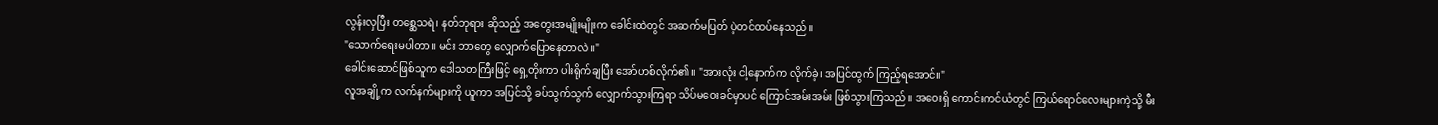လွန်းလှပြီး တစ္ဆေသရဲ၊ နတ်ဘုရား ဆိုသည့် အတွေးအမျိုးမျိုးက ခေါင်းထဲတွင် အဆက်မပြတ် ပဲ့တင်ထပ်နေသည်။
"သောက်ရေးမပါတာ။ မင်း ဘာတွေ လျှောက်ပြောနေတာလဲ။"
ခေါင်းဆောင်ဖြစ်သူက ဒေါသတကြီးဖြင့် ရှေ့တိုးကာ ပါးရိုက်ချပြီး အော်ဟစ်လိုက်၏။ "အားလုံး ငါ့နောက်က လိုက်ခဲ့၊ အပြင်ထွက် ကြည့်ရအောင်။"
လူအချို့က လက်နက်များကို ယူကာ အပြင်သို့ ခပ်သွက်သွက် လျှောက်သွားကြရာ သိပ်မဝေးခင်မှာပင် ကြောင်အမ်းအမ်း ဖြစ်သွားကြသည်။ အဝေးရှိ ကောင်းကင်ယံတွင် ကြယ်ရောင်လေးများကဲ့သို့ မီး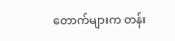တောက်များက တန်း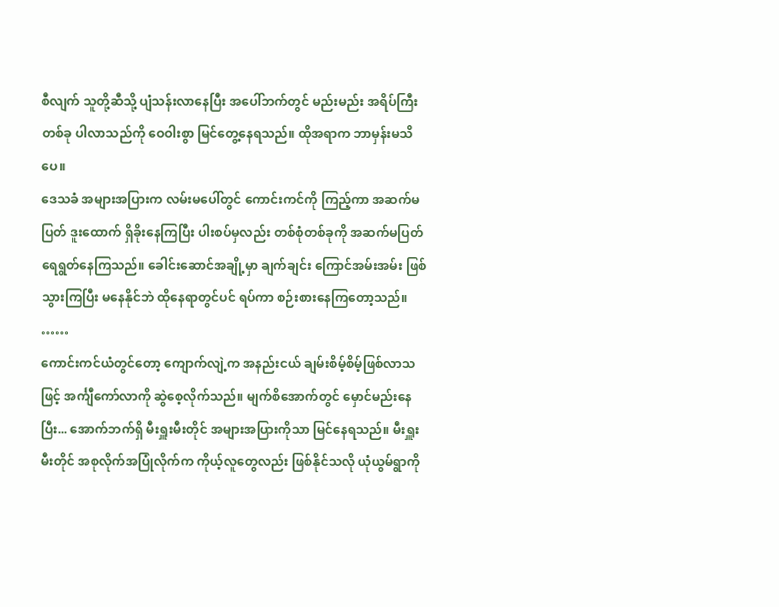စီလျက် သူတို့ဆီသို့ ပျံသန်းလာနေပြီး အပေါ်ဘက်တွင် မည်းမည်း အရိပ်ကြီးတစ်ခု ပါလာသည်ကို ဝေဝါးစွာ မြင်တွေ့နေရသည်။ ထိုအရာက ဘာမှန်းမသိပေ။
ဒေသခံ အများအပြားက လမ်းမပေါ်တွင် ကောင်းကင်ကို ကြည့်ကာ အဆက်မပြတ် ဒူးထောက် ရှိခိုးနေကြပြီး ပါးစပ်မှလည်း တစ်စုံတစ်ခုကို အဆက်မပြတ် ရေရွတ်နေကြသည်။ ခေါင်းဆောင်အချို့မှာ ချက်ချင်း ကြောင်အမ်းအမ်း ဖြစ်သွားကြပြီး မနေနိုင်ဘဲ ထိုနေရာတွင်ပင် ရပ်ကာ စဉ်းစားနေကြတော့သည်။
……
ကောင်းကင်ယံတွင်တော့ ကျောက်လျဲ့က အနည်းငယ် ချမ်းစိမ့်စိမ့်ဖြစ်လာသဖြင့် အင်္ကျီကော်လာကို ဆွဲစေ့လိုက်သည်။ မျက်စိအောက်တွင် မှောင်မည်းနေပြီး... အောက်ဘက်ရှိ မီးရှူးမီးတိုင် အများအပြားကိုသာ မြင်နေရသည်။ မီးရှူးမီးတိုင် အစုလိုက်အပြုံလိုက်က ကိုယ့်လူတွေလည်း ဖြစ်နိုင်သလို ယုံယွမ်ရွာကို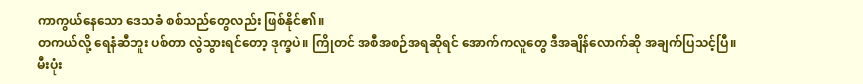ကာကွယ်နေသော ဒေသခံ စစ်သည်တွေလည်း ဖြစ်နိုင်၏။
တကယ်လို့ ရေနံဆီဘူး ပစ်တာ လွဲသွားရင်တော့ ဒုက္ခပဲ။ ကြိုတင် အစီအစဉ်အရဆိုရင် အောက်ကလူတွေ ဒီအချိန်လောက်ဆို အချက်ပြသင့်ပြီ။ မီးပုံး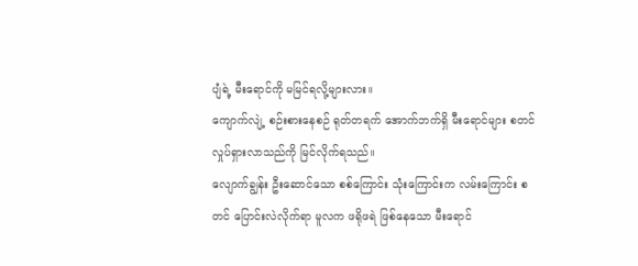ပျံရဲ့ မီးရောင်ကို မမြင်ရလို့များလား။
ကျောက်လျဲ့ စဉ်းစားနေစဉ် ရုတ်တရက် အောက်ဘက်ရှိ မီးရောင်များ စတင် လှုပ်ရှားလာသည်ကို မြင်လိုက်ရသည်။
လျောက်ချွန်း ဦးဆောင်သော စစ်ကြောင်း သုံးကြောင်းက လမ်းကြောင်း စတင် ပြောင်းလဲလိုက်ရာ မူလက ဖရိုဖရဲ ဖြစ်နေသော မီးရောင်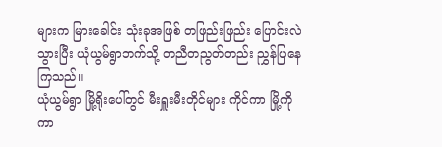များက မြားခေါင်း သုံးခုအဖြစ် တဖြည်းဖြည်း ပြောင်းလဲသွားပြီး ယုံယွမ်ရွာဘက်သို့ တညီတညွတ်တည်း ညွှန်ပြနေကြသည်။
ယုံယွမ်ရွာ မြို့ရိုးပေါ်တွင် မီးရှူးမီးတိုင်များ ကိုင်ကာ မြို့ကို ကာ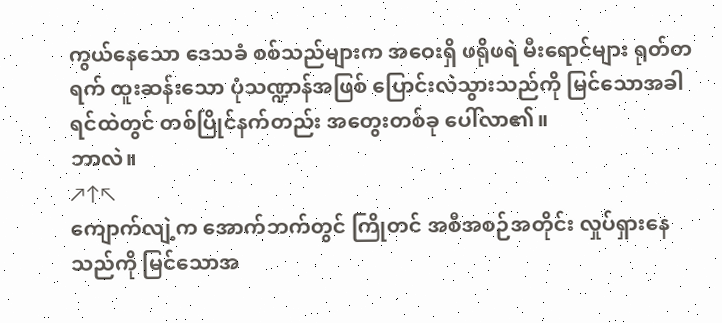ကွယ်နေသော ဒေသခံ စစ်သည်များက အဝေးရှိ ဖရိုဖရဲ မီးရောင်များ ရုတ်တရက် ထူးဆန်းသော ပုံသဏ္ဍာန်အဖြစ် ပြောင်းလဲသွားသည်ကို မြင်သောအခါ ရင်ထဲတွင် တစ်ပြိုင်နက်တည်း အတွေးတစ်ခု ပေါ်လာ၏။
ဘာလဲ။
↗↑↖
ကျောက်လျဲ့က အောက်ဘက်တွင် ကြိုတင် အစီအစဉ်အတိုင်း လှုပ်ရှားနေသည်ကို မြင်သောအ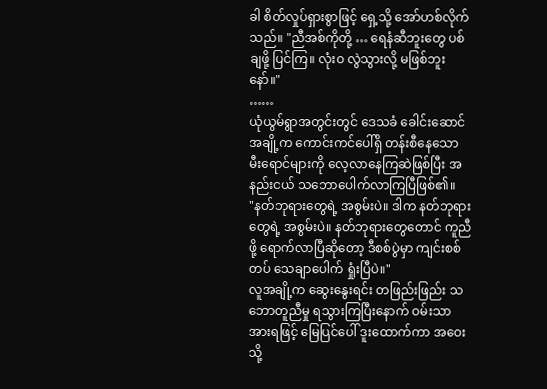ခါ စိတ်လှုပ်ရှားစွာဖြင့် ရှေ့သို့ အော်ဟစ်လိုက်သည်။ "ညီအစ်ကိုတို့ … ရေနံဆီဘူးတွေ ပစ်ချဖို့ ပြင်ကြ။ လုံးဝ လွဲသွားလို့ မဖြစ်ဘူးနော်။"
……
ယုံယွမ်ရွာအတွင်းတွင် ဒေသခံ ခေါင်းဆောင်အချို့က ကောင်းကင်ပေါ်ရှိ တန်းစီနေသော မီးရောင်များကို လေ့လာနေကြဆဲဖြစ်ပြီး အနည်းငယ် သဘောပေါက်လာကြပြီဖြစ်၏။
"နတ်ဘုရားတွေရဲ့ အစွမ်းပဲ။ ဒါက နတ်ဘုရားတွေရဲ့ အစွမ်းပဲ။ နတ်ဘုရားတွေတောင် ကူညီဖို့ ရောက်လာပြီဆိုတော့ ဒီစစ်ပွဲမှာ ကျင်းစစ်တပ် သေချာပေါက် ရှုံးပြီပဲ။"
လူအချို့က ဆွေးနွေးရင်း တဖြည်းဖြည်း သဘောတူညီမှု ရသွားကြပြီးနောက် ဝမ်းသာအားရဖြင့် မြေပြင်ပေါ် ဒူးထောက်ကာ အဝေးသို့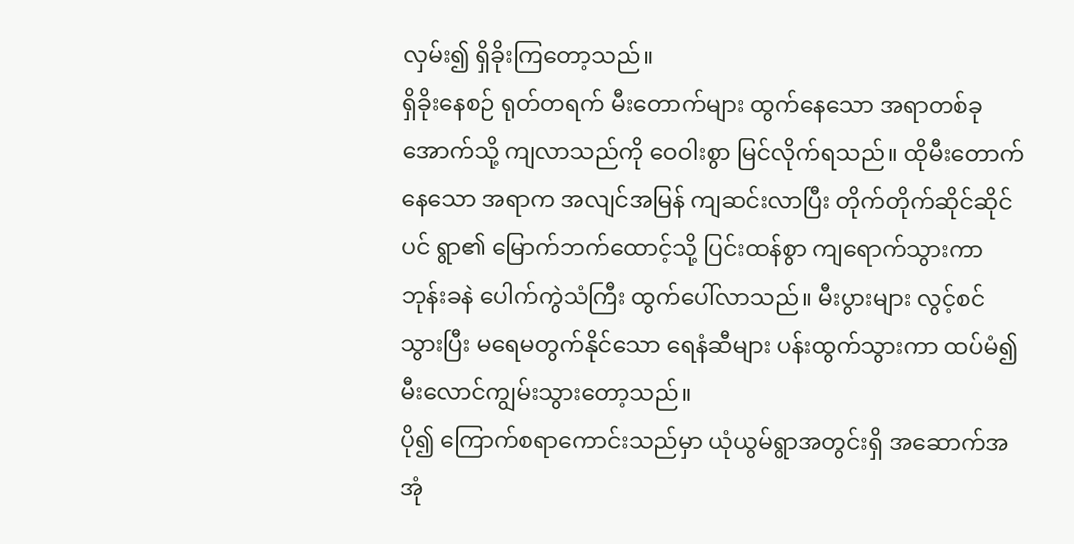လှမ်း၍ ရှိခိုးကြတော့သည်။
ရှိခိုးနေစဉ် ရုတ်တရက် မီးတောက်များ ထွက်နေသော အရာတစ်ခု အောက်သို့ ကျလာသည်ကို ဝေဝါးစွာ မြင်လိုက်ရသည်။ ထိုမီးတောက်နေသော အရာက အလျင်အမြန် ကျဆင်းလာပြီး တိုက်တိုက်ဆိုင်ဆိုင်ပင် ရွာ၏ မြောက်ဘက်ထောင့်သို့ ပြင်းထန်စွာ ကျရောက်သွားကာ ဘုန်းခနဲ ပေါက်ကွဲသံကြီး ထွက်ပေါ်လာသည်။ မီးပွားများ လွင့်စင်သွားပြီး မရေမတွက်နိုင်သော ရေနံဆီများ ပန်းထွက်သွားကာ ထပ်မံ၍ မီးလောင်ကျွမ်းသွားတော့သည်။
ပို၍ ကြောက်စရာကောင်းသည်မှာ ယုံယွမ်ရွာအတွင်းရှိ အဆောက်အအုံ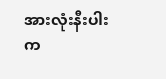အားလုံးနီးပါးက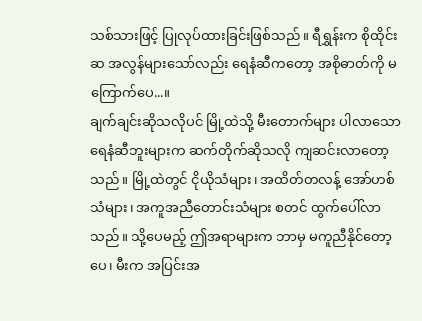သစ်သားဖြင့် ပြုလုပ်ထားခြင်းဖြစ်သည်။ ရီရွှန်းက စိုထိုင်းဆ အလွန်များသော်လည်း ရေနံဆီကတော့ အစိုဓာတ်ကို မကြောက်ပေ...။
ချက်ချင်းဆိုသလိုပင် မြို့ထဲသို့ မီးတောက်များ ပါလာသော ရေနံဆီဘူးများက ဆက်တိုက်ဆိုသလို ကျဆင်းလာတော့သည်။ မြို့ထဲတွင် ငိုယိုသံများ၊ အထိတ်တလန့် အော်ဟစ်သံများ၊ အကူအညီတောင်းသံများ စတင် ထွက်ပေါ်လာသည်။ သို့ပေမည့် ဤအရာများက ဘာမှ မကူညီနိုင်တော့ပေ၊ မီးက အပြင်းအ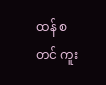ထန် စတင် ကူး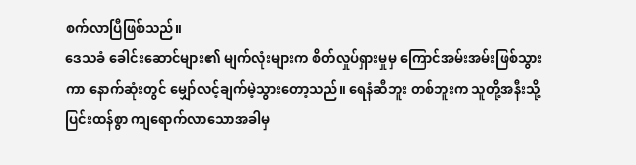စက်လာပြီဖြစ်သည်။
ဒေသခံ ခေါင်းဆောင်များ၏ မျက်လုံးများက စိတ်လှုပ်ရှားမှုမှ ကြောင်အမ်းအမ်းဖြစ်သွားကာ နောက်ဆုံးတွင် မျှော်လင့်ချက်မဲ့သွားတော့သည်။ ရေနံဆီဘူး တစ်ဘူးက သူတို့အနီးသို့ ပြင်းထန်စွာ ကျရောက်လာသောအခါမှ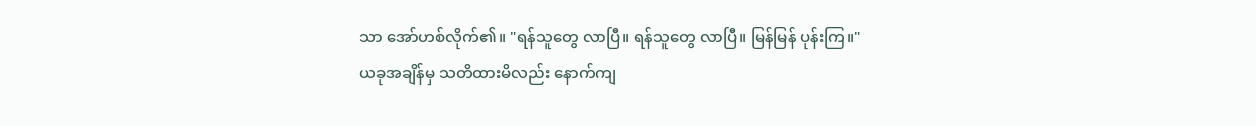သာ အော်ဟစ်လိုက်၏။ "ရန်သူတွေ လာပြီ။ ရန်သူတွေ လာပြီ။ မြန်မြန် ပုန်းကြ။"
ယခုအချိန်မှ သတိထားမိလည်း နောက်ကျ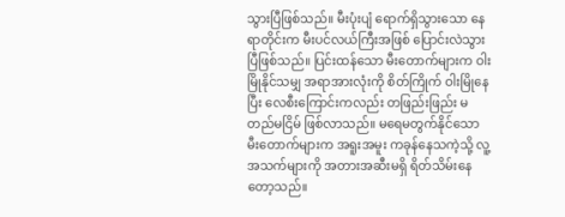သွားပြီဖြစ်သည်။ မီးပုံးပျံ ရောက်ရှိသွားသော နေရာတိုင်းက မီးပင်လယ်ကြီးအဖြစ် ပြောင်းလဲသွားပြီဖြစ်သည်။ ပြင်းထန်သော မီးတောက်များက ဝါးမြိုနိုင်သမျှ အရာအားလုံးကို စိတ်ကြိုက် ဝါးမြိုနေပြီး လေစီးကြောင်းကလည်း တဖြည်းဖြည်း မတည်မငြိမ် ဖြစ်လာသည်။ မရေမတွက်နိုင်သော မီးတောက်များက အရူးအမူး ကခုန်နေသကဲ့သို့ လူ့အသက်များကို အတားအဆီးမရှိ ရိတ်သိမ်းနေတော့သည်။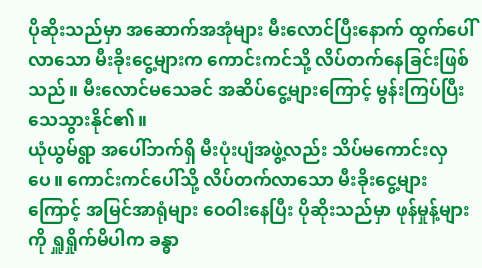ပိုဆိုးသည်မှာ အဆောက်အအုံများ မီးလောင်ပြီးနောက် ထွက်ပေါ်လာသော မီးခိုးငွေ့များက ကောင်းကင်သို့ လိပ်တက်နေခြင်းဖြစ်သည်။ မီးလောင်မသေခင် အဆိပ်ငွေ့များကြောင့် မွန်းကြပ်ပြီး သေသွားနိုင်၏။
ယုံယွမ်ရွာ အပေါ်ဘက်ရှိ မီးပုံးပျံအဖွဲ့လည်း သိပ်မကောင်းလှပေ။ ကောင်းကင်ပေါ်သို့ လိပ်တက်လာသော မီးခိုးငွေ့များကြောင့် အမြင်အာရုံများ ဝေဝါးနေပြီး ပိုဆိုးသည်မှာ ဖုန်မှုန့်များကို ရှူရှိုက်မိပါက ခန္ဓာ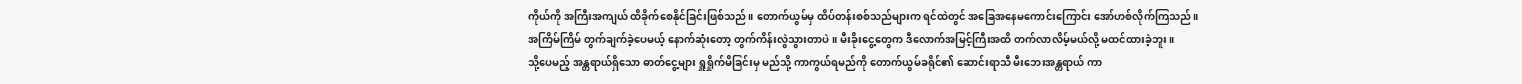ကိုယ်ကို အကြီးအကျယ် ထိခိုက်စေနိုင်ခြင်းဖြစ်သည်။ တောက်ယွမ်မှ ထိပ်တန်းစစ်သည်များက ရင်ထဲတွင် အခြေအနေမကောင်းကြောင်း အော်ဟစ်လိုက်ကြသည်။
အကြိမ်ကြိမ် တွက်ချက်ခဲ့ပေမယ့် နောက်ဆုံးတော့ တွက်ကိန်းလွဲသွားတာပဲ။ မီးခိုးငွေ့တွေက ဒီလောက်အမြင့်ကြီးအထိ တက်လာလိမ့်မယ်လို့ မထင်ထားခဲ့ဘူး။
သို့ပေမည့် အန္တရာယ်ရှိသော ဓာတ်ငွေ့များ ရှူရှိုက်မိခြင်းမှ မည်သို့ ကာကွယ်ရမည်ကို တောက်ယွမ်ခရိုင်၏ ဆောင်းရာသီ မီးဘေးအန္တရာယ် ကာ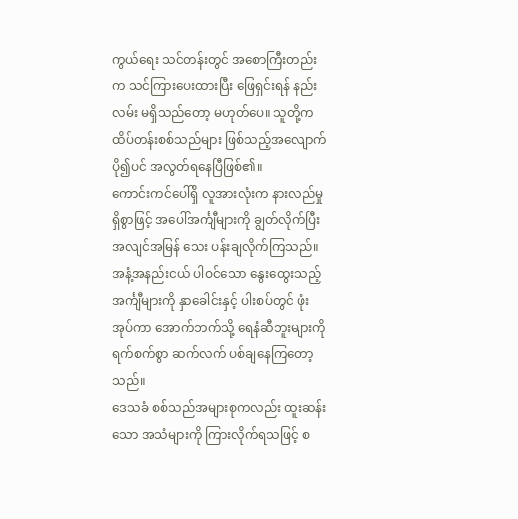ကွယ်ရေး သင်တန်းတွင် အစောကြီးတည်းက သင်ကြားပေးထားပြီး ဖြေရှင်းရန် နည်းလမ်း မရှိသည်တော့ မဟုတ်ပေ။ သူတို့က ထိပ်တန်းစစ်သည်များ ဖြစ်သည့်အလျောက် ပို၍ပင် အလွတ်ရနေပြီဖြစ်၏။
ကောင်းကင်ပေါ်ရှိ လူအားလုံးက နားလည်မှုရှိစွာဖြင့် အပေါ်အင်္ကျီများကို ချွတ်လိုက်ပြီး အလျင်အမြန် သေး ပန်းချလိုက်ကြသည်။ အနံ့အနည်းငယ် ပါဝင်သော နွေးထွေးသည့် အင်္ကျီများကို နှာခေါင်းနှင့် ပါးစပ်တွင် ဖုံးအုပ်ကာ အောက်ဘက်သို့ ရေနံဆီဘူးများကို ရက်စက်စွာ ဆက်လက် ပစ်ချနေကြတော့သည်။
ဒေသခံ စစ်သည်အများစုကလည်း ထူးဆန်းသော အသံများကို ကြားလိုက်ရသဖြင့် စ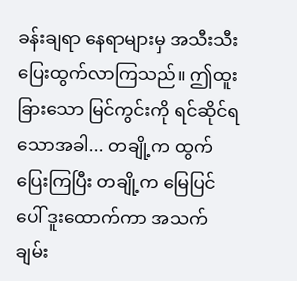ခန်းချရာ နေရာများမှ အသီးသီး ပြေးထွက်လာကြသည်။ ဤထူးခြားသော မြင်ကွင်းကို ရင်ဆိုင်ရသောအခါ... တချို့က ထွက်ပြေးကြပြီး တချို့က မြေပြင်ပေါ် ဒူးထောက်ကာ အသက်ချမ်း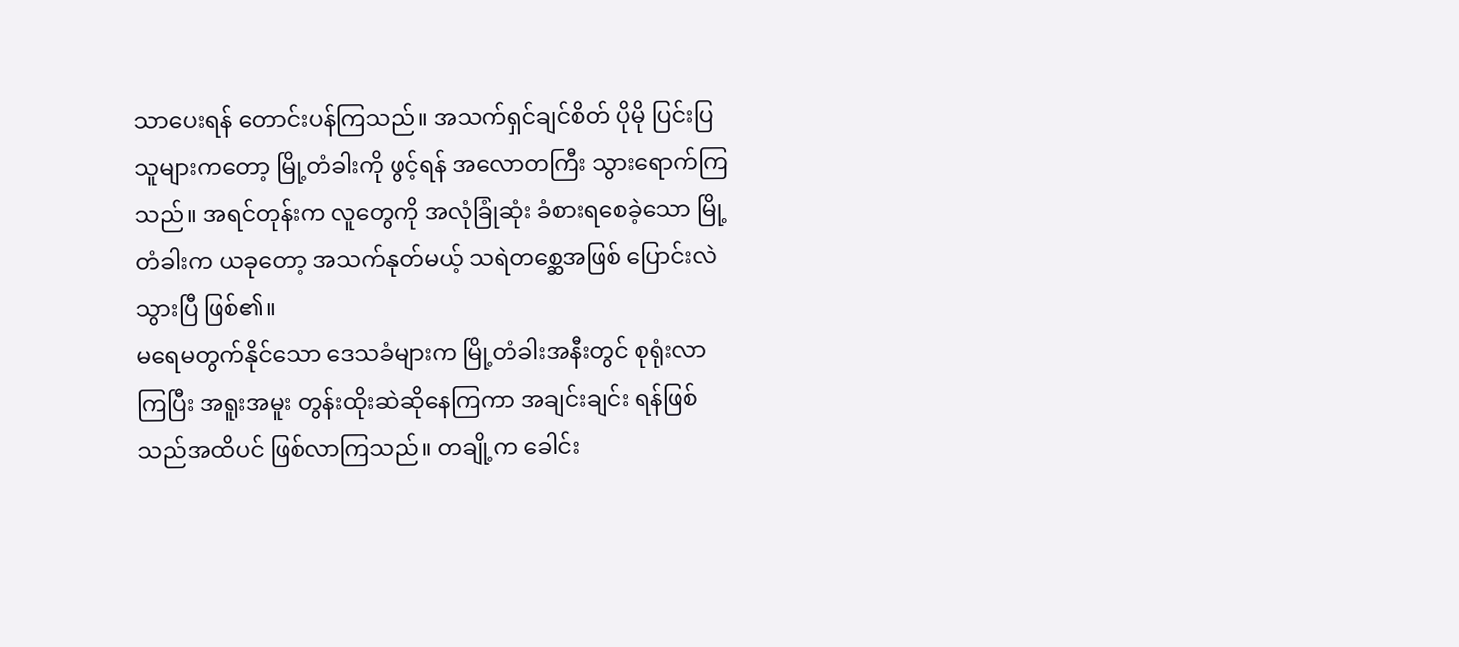သာပေးရန် တောင်းပန်ကြသည်။ အသက်ရှင်ချင်စိတ် ပိုမို ပြင်းပြသူများကတော့ မြို့တံခါးကို ဖွင့်ရန် အလောတကြီး သွားရောက်ကြသည်။ အရင်တုန်းက လူတွေကို အလုံခြုံဆုံး ခံစားရစေခဲ့သော မြို့တံခါးက ယခုတော့ အသက်နုတ်မယ့် သရဲတစ္ဆေအဖြစ် ပြောင်းလဲသွားပြီ ဖြစ်၏။
မရေမတွက်နိုင်သော ဒေသခံများက မြို့တံခါးအနီးတွင် စုရုံးလာကြပြီး အရူးအမူး တွန်းထိုးဆဲဆိုနေကြကာ အချင်းချင်း ရန်ဖြစ်သည်အထိပင် ဖြစ်လာကြသည်။ တချို့က ခေါင်း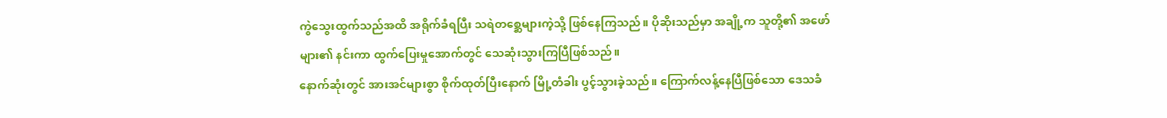ကွဲသွေးထွက်သည်အထိ အရိုက်ခံရပြီး သရဲတစ္ဆေများကဲ့သို့ ဖြစ်နေကြသည်။ ပိုဆိုးသည်မှာ အချို့က သူတို့၏ အဖော်များ၏ နင်းကာ ထွက်ပြေးမှုအောက်တွင် သေဆုံးသွားကြပြီဖြစ်သည်။
နောက်ဆုံးတွင် အားအင်များစွာ စိုက်ထုတ်ပြီးနောက် မြို့တံခါး ပွင့်သွားခဲ့သည်။ ကြောက်လန့်နေပြီဖြစ်သော ဒေသခံ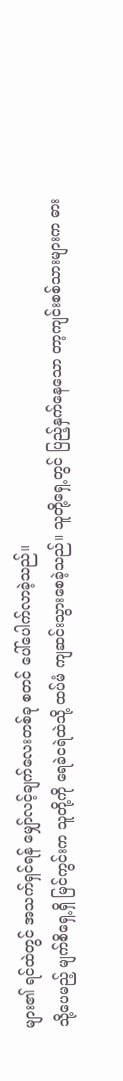များ၏ ရင်ထဲတွင် အသက်ရှင်ရန် မျှော်လင့်ချက်လေးတစ်ခု စတင် ပေါ်ပေါက်လာခဲ့သည်။
သို့ပေမည့် မျက်စိရှေ့ရှိ မြင်ကွင်းက သူတို့ကို ရေခဲငရဲထဲသို့ ထပ်မံ ကျဆင်းသွားစေခဲ့သည်။ သူတို့ရှေ့တွင် ပြည့်နှက်နေသော တာ့ကျင်းစစ်သားများက ဓား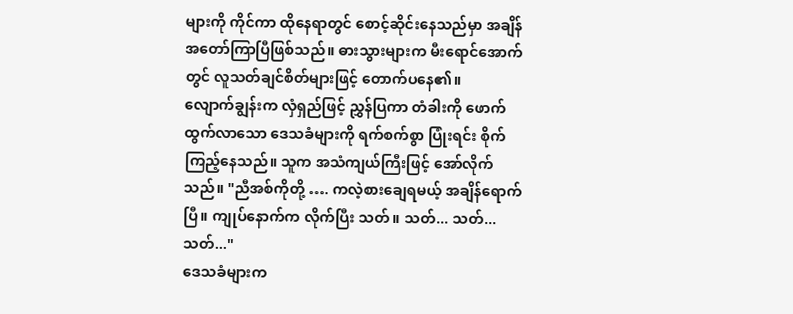များကို ကိုင်ကာ ထိုနေရာတွင် စောင့်ဆိုင်းနေသည်မှာ အချိန် အတော်ကြာပြီဖြစ်သည်။ ဓားသွားများက မီးရောင်အောက်တွင် လူသတ်ချင်စိတ်များဖြင့် တောက်ပနေ၏။
လျောက်ချွန်းက လှံရှည်ဖြင့် ညွှန်ပြကာ တံခါးကို ဖောက်ထွက်လာသော ဒေသခံများကို ရက်စက်စွာ ပြုံးရင်း စိုက်ကြည့်နေသည်။ သူက အသံကျယ်ကြီးဖြင့် အော်လိုက်သည်။ "ညီအစ်ကိုတို့ …. ကလဲ့စားချေရမယ့် အချိန်ရောက်ပြီ။ ကျုပ်နောက်က လိုက်ပြီး သတ်။ သတ်... သတ်... သတ်..."
ဒေသခံများက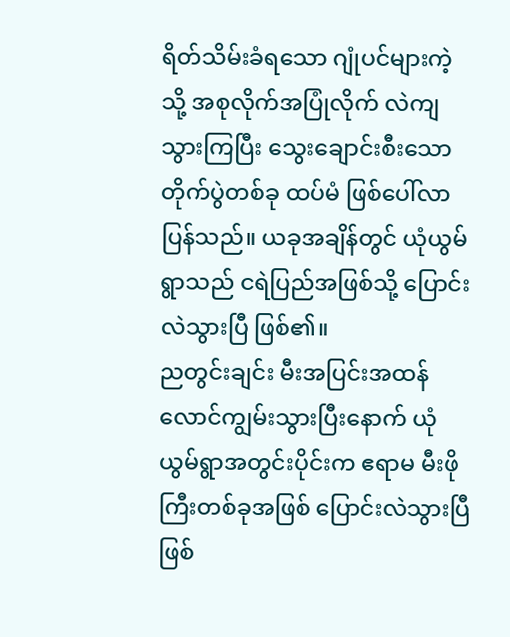ရိတ်သိမ်းခံရသော ဂျုံပင်များကဲ့သို့ အစုလိုက်အပြုံလိုက် လဲကျသွားကြပြီး သွေးချောင်းစီးသော တိုက်ပွဲတစ်ခု ထပ်မံ ဖြစ်ပေါ်လာပြန်သည်။ ယခုအချိန်တွင် ယုံယွမ်ရွာသည် ငရဲပြည်အဖြစ်သို့ ပြောင်းလဲသွားပြီ ဖြစ်၏။
ညတွင်းချင်း မီးအပြင်းအထန် လောင်ကျွမ်းသွားပြီးနောက် ယုံယွမ်ရွာအတွင်းပိုင်းက ဧရာမ မီးဖိုကြီးတစ်ခုအဖြစ် ပြောင်းလဲသွားပြီဖြစ်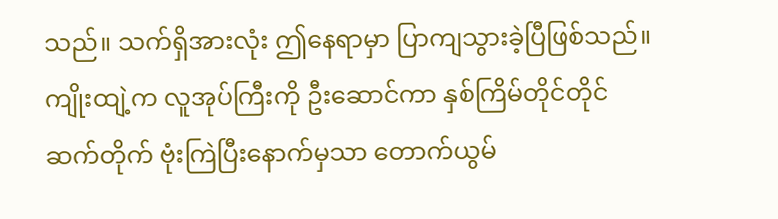သည်။ သက်ရှိအားလုံး ဤနေရာမှာ ပြာကျသွားခဲ့ပြီဖြစ်သည်။ ကျိုးထျဲ့က လူအုပ်ကြီးကို ဦးဆောင်ကာ နှစ်ကြိမ်တိုင်တိုင် ဆက်တိုက် ဗုံးကြဲပြီးနောက်မှသာ တောက်ယွမ်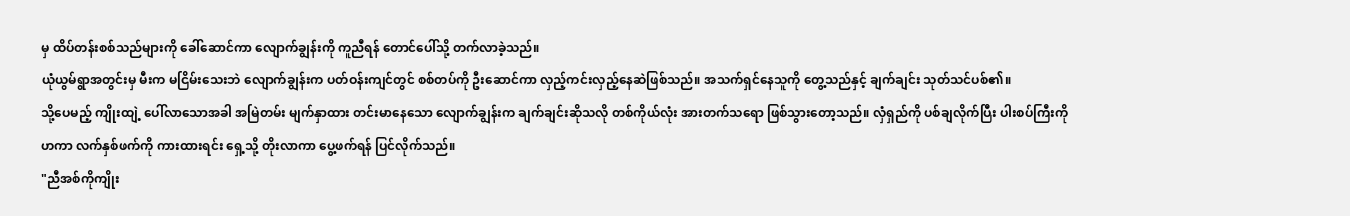မှ ထိပ်တန်းစစ်သည်များကို ခေါ်ဆောင်ကာ လျောက်ချွန်းကို ကူညီရန် တောင်ပေါ်သို့ တက်လာခဲ့သည်။
ယုံယွမ်ရွာအတွင်းမှ မီးက မငြိမ်းသေးဘဲ လျောက်ချွန်းက ပတ်ဝန်းကျင်တွင် စစ်တပ်ကို ဦးဆောင်ကာ လှည့်ကင်းလှည့်နေဆဲဖြစ်သည်။ အသက်ရှင်နေသူကို တွေ့သည်နှင့် ချက်ချင်း သုတ်သင်ပစ်၏။
သို့ပေမည့် ကျိုးထျဲ့ ပေါ်လာသောအခါ အမြဲတမ်း မျက်နှာထား တင်းမာနေသော လျောက်ချွန်းက ချက်ချင်းဆိုသလို တစ်ကိုယ်လုံး အားတက်သရော ဖြစ်သွားတော့သည်။ လှံရှည်ကို ပစ်ချလိုက်ပြီး ပါးစပ်ကြီးကို ဟကာ လက်နှစ်ဖက်ကို ကားထားရင်း ရှေ့သို့ တိုးလာကာ ပွေ့ဖက်ရန် ပြင်လိုက်သည်။
"ညီအစ်ကိုကျိုး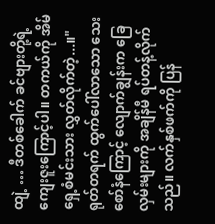ထျဲ့ … ဒီတစ်ခေါက် ခင်ဗျားတို့ရဲ့ ကျေးဇူးကြောင့်ပါ။ တကယ်ကို အိမ်ရှေ့စံမင်းသား လွှတ်လိုက်တဲ့...။"
ရုတ်တရက် ထွက်ပေါ်လာသော သေးစော်နံကြောင့် လျောက်ချွန်းက ခြေလှမ်းများကို အချိန်မီ ရပ်တန့်လိုက်သည်။ လက်နှစ်ဖက်ကို ပြန်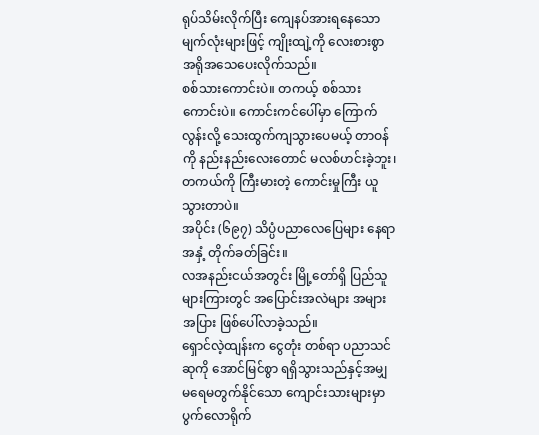ရုပ်သိမ်းလိုက်ပြီး ကျေနပ်အားရနေသော မျက်လုံးများဖြင့် ကျိုးထျဲ့ကို လေးစားစွာ အရိုအသေပေးလိုက်သည်။
စစ်သားကောင်းပဲ။ တကယ့် စစ်သားကောင်းပဲ။ ကောင်းကင်ပေါ်မှာ ကြောက်လွန်းလို့ သေးထွက်ကျသွားပေမယ့် တာဝန်ကို နည်းနည်းလေးတောင် မလစ်ဟင်းခဲ့ဘူး၊ တကယ်ကို ကြီးမားတဲ့ ကောင်းမှုကြီး ယူသွားတာပဲ။
အပိုင်း (၆၉၇) သိပ္ပံပညာလေပြေများ နေရာအနှံ့ တိုက်ခတ်ခြင်း။
လအနည်းငယ်အတွင်း မြို့တော်ရှိ ပြည်သူများကြားတွင် အပြောင်းအလဲများ အများအပြား ဖြစ်ပေါ်လာခဲ့သည်။
ရှောင်လဲ့ထျန်းက ငွေတုံး တစ်ရာ ပညာသင်ဆုကို အောင်မြင်စွာ ရရှိသွားသည်နှင့်အမျှ မရေမတွက်နိုင်သော ကျောင်းသားများမှာ ပွက်လောရိုက်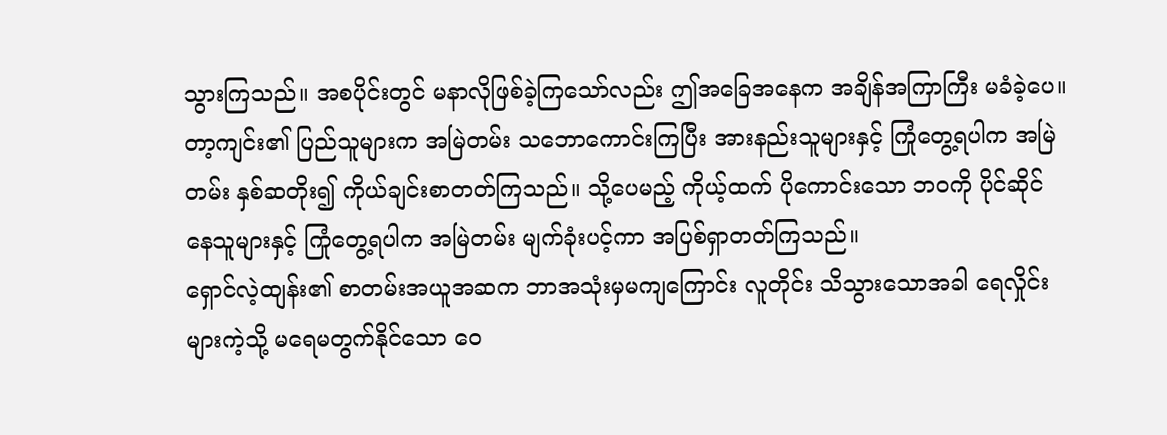သွားကြသည်။ အစပိုင်းတွင် မနာလိုဖြစ်ခဲ့ကြသော်လည်း ဤအခြေအနေက အချိန်အကြာကြီး မခံခဲ့ပေ။
တာ့ကျင်း၏ ပြည်သူများက အမြဲတမ်း သဘောကောင်းကြပြီး အားနည်းသူများနှင့် ကြုံတွေ့ရပါက အမြဲတမ်း နှစ်ဆတိုး၍ ကိုယ်ချင်းစာတတ်ကြသည်။ သို့ပေမည့် ကိုယ့်ထက် ပိုကောင်းသော ဘဝကို ပိုင်ဆိုင်နေသူများနှင့် ကြုံတွေ့ရပါက အမြဲတမ်း မျက်ခုံးပင့်ကာ အပြစ်ရှာတတ်ကြသည်။
ရှောင်လဲ့ထျန်း၏ စာတမ်းအယူအဆက ဘာအသုံးမှမကျကြောင်း လူတိုင်း သိသွားသောအခါ ရေလှိုင်းများကဲ့သို့ မရေမတွက်နိုင်သော ဝေ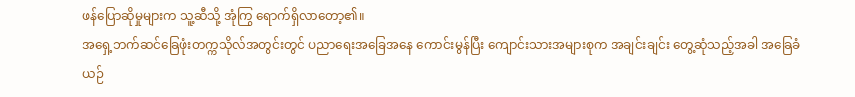ဖန်ပြောဆိုမှုများက သူ့ဆီသို့ အုံကြွ ရောက်ရှိလာတော့၏။
အရှေ့ဘက်ဆင်ခြေဖုံးတက္ကသိုလ်အတွင်းတွင် ပညာရေးအခြေအနေ ကောင်းမွန်ပြီး ကျောင်းသားအများစုက အချင်းချင်း တွေ့ဆုံသည့်အခါ အခြေခံ ယဉ်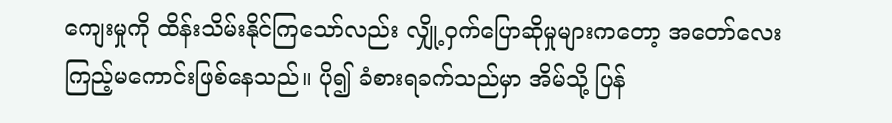ကျေးမှုကို ထိန်းသိမ်းနိုင်ကြသော်လည်း လျှို့ဝှက်ပြောဆိုမှုများကတော့ အတော်လေး ကြည့်မကောင်းဖြစ်နေသည်။ ပို၍ ခံစားရခက်သည်မှာ အိမ်သို့ ပြန်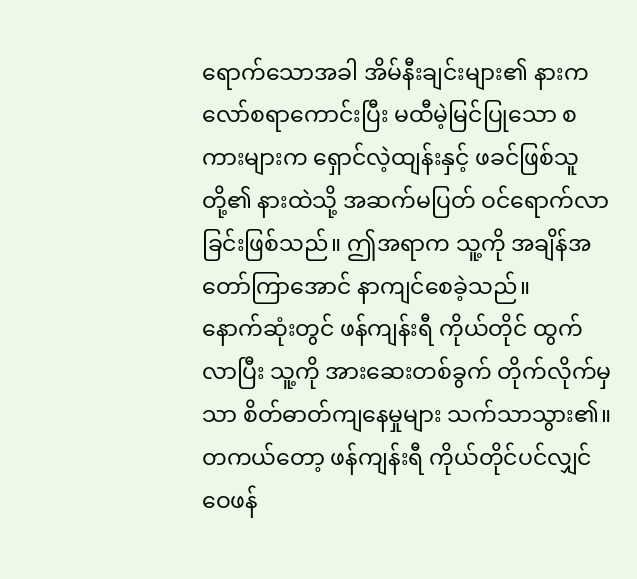ရောက်သောအခါ အိမ်နီးချင်းများ၏ နားကလော်စရာကောင်းပြီး မထီမဲ့မြင်ပြုသော စကားများက ရှောင်လဲ့ထျန်းနှင့် ဖခင်ဖြစ်သူတို့၏ နားထဲသို့ အဆက်မပြတ် ဝင်ရောက်လာခြင်းဖြစ်သည်။ ဤအရာက သူ့ကို အချိန်အတော်ကြာအောင် နာကျင်စေခဲ့သည်။
နောက်ဆုံးတွင် ဖန်ကျန်းရီ ကိုယ်တိုင် ထွက်လာပြီး သူ့ကို အားဆေးတစ်ခွက် တိုက်လိုက်မှသာ စိတ်ဓာတ်ကျနေမှုများ သက်သာသွား၏။
တကယ်တော့ ဖန်ကျန်းရီ ကိုယ်တိုင်ပင်လျှင် ဝေဖန်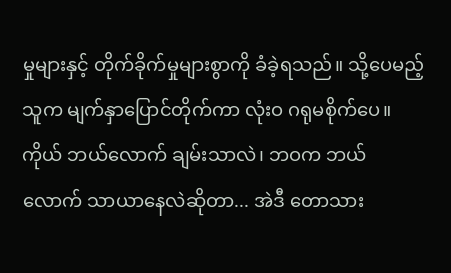မှုများနှင့် တိုက်ခိုက်မှုများစွာကို ခံခဲ့ရသည်။ သို့ပေမည့် သူက မျက်နှာပြောင်တိုက်ကာ လုံးဝ ဂရုမစိုက်ပေ။
ကိုယ် ဘယ်လောက် ချမ်းသာလဲ၊ ဘဝက ဘယ်လောက် သာယာနေလဲဆိုတာ... အဲဒီ တောသား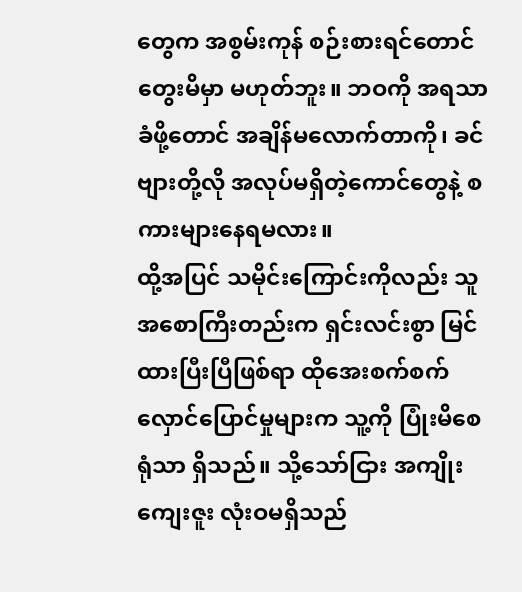တွေက အစွမ်းကုန် စဉ်းစားရင်တောင် တွေးမိမှာ မဟုတ်ဘူး။ ဘဝကို အရသာခံဖို့တောင် အချိန်မလောက်တာကို၊ ခင်ဗျားတို့လို အလုပ်မရှိတဲ့ကောင်တွေနဲ့ စကားများနေရမလား။
ထို့အပြင် သမိုင်းကြောင်းကိုလည်း သူ အစောကြီးတည်းက ရှင်းလင်းစွာ မြင်ထားပြီးပြီဖြစ်ရာ ထိုအေးစက်စက် လှောင်ပြောင်မှုများက သူ့ကို ပြုံးမိစေရုံသာ ရှိသည်။ သို့သော်ငြား အကျိုးကျေးဇူး လုံးဝမရှိသည်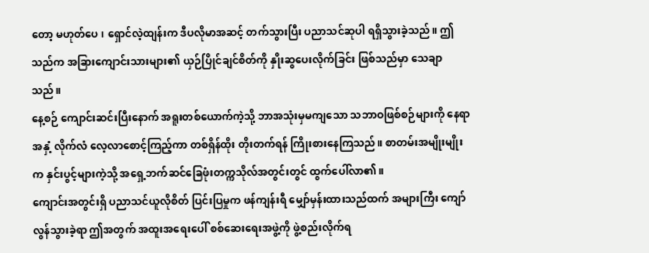တော့ မဟုတ်ပေ၊ ရှောင်လဲ့ထျန်းက ဒီပလိုမာအဆင့် တက်သွားပြီး ပညာသင်ဆုပါ ရရှိသွားခဲ့သည်။ ဤသည်က အခြားကျောင်းသားများ၏ ယှဉ်ပြိုင်ချင်စိတ်ကို နှိုးဆွပေးလိုက်ခြင်း ဖြစ်သည်မှာ သေချာသည်။
နေ့စဉ် ကျောင်းဆင်းပြီးနောက် အရူးတစ်ယောက်ကဲ့သို့ ဘာအသုံးမှမကျသော သဘာဝဖြစ်စဉ်များကို နေရာအနှံ့ လိုက်လံ လေ့လာစောင့်ကြည့်ကာ တစ်ရှိန်ထိုး တိုးတက်ရန် ကြိုးစားနေကြသည်။ စာတမ်းအမျိုးမျိုးက နှင်းပွင့်များကဲ့သို့ အရှေ့ဘက်ဆင်ခြေဖုံးတက္ကသိုလ်အတွင်းတွင် ထွက်ပေါ်လာ၏။
ကျောင်းအတွင်းရှိ ပညာသင်ယူလိုစိတ် ပြင်းပြမှုက ဖန်ကျန်းရီ မျှော်မှန်းထားသည်ထက် အများကြီး ကျော်လွန်သွားခဲ့ရာ ဤအတွက် အထူးအရေးပေါ် စစ်ဆေးရေးအဖွဲ့ကို ဖွဲ့စည်းလိုက်ရ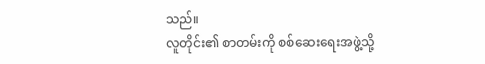သည်။
လူတိုင်း၏ စာတမ်းကို စစ်ဆေးရေးအဖွဲ့သို့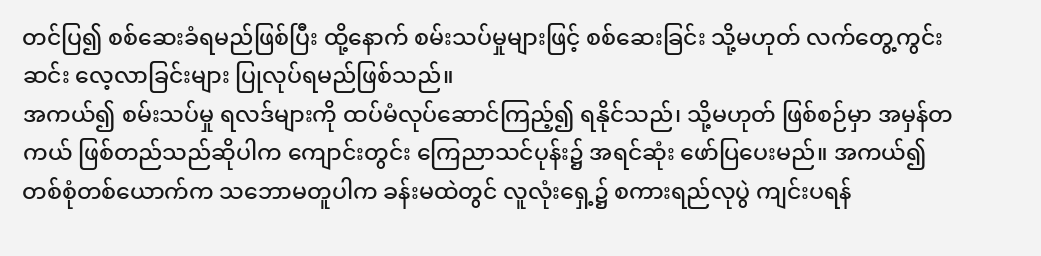တင်ပြ၍ စစ်ဆေးခံရမည်ဖြစ်ပြီး ထို့နောက် စမ်းသပ်မှုများဖြင့် စစ်ဆေးခြင်း သို့မဟုတ် လက်တွေ့ကွင်းဆင်း လေ့လာခြင်းများ ပြုလုပ်ရမည်ဖြစ်သည်။
အကယ်၍ စမ်းသပ်မှု ရလဒ်များကို ထပ်မံလုပ်ဆောင်ကြည့်၍ ရနိုင်သည်၊ သို့မဟုတ် ဖြစ်စဉ်မှာ အမှန်တကယ် ဖြစ်တည်သည်ဆိုပါက ကျောင်းတွင်း ကြေညာသင်ပုန်း၌ အရင်ဆုံး ဖော်ပြပေးမည်။ အကယ်၍ တစ်စုံတစ်ယောက်က သဘောမတူပါက ခန်းမထဲတွင် လူလုံးရှေ့၌ စကားရည်လုပွဲ ကျင်းပရန်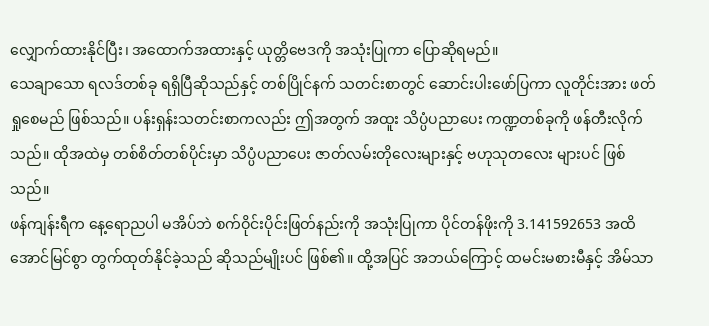လျှောက်ထားနိုင်ပြီး၊ အထောက်အထားနှင့် ယုတ္တိဗေဒကို အသုံးပြုကာ ပြောဆိုရမည်။
သေချာသော ရလဒ်တစ်ခု ရရှိပြီဆိုသည်နှင့် တစ်ပြိုင်နက် သတင်းစာတွင် ဆောင်းပါးဖော်ပြကာ လူတိုင်းအား ဖတ်ရှုစေမည် ဖြစ်သည်။ ပန်းရှန်းသတင်းစာကလည်း ဤအတွက် အထူး သိပ္ပံပညာပေး ကဏ္ဍတစ်ခုကို ဖန်တီးလိုက်သည်။ ထိုအထဲမှ တစ်စိတ်တစ်ပိုင်းမှာ သိပ္ပံပညာပေး ဇာတ်လမ်းတိုလေးများနှင့် ဗဟုသုတလေး များပင် ဖြစ်သည်။
ဖန်ကျန်းရီက နေ့ရောညပါ မအိပ်ဘဲ စက်ဝိုင်းပိုင်းဖြတ်နည်းကို အသုံးပြုကာ ပိုင်တန်ဖိုးကို 3.141592653 အထိ အောင်မြင်စွာ တွက်ထုတ်နိုင်ခဲ့သည် ဆိုသည်မျိုးပင် ဖြစ်၏။ ထို့အပြင် အဘယ်ကြောင့် ထမင်းမစားမီနှင့် အိမ်သာ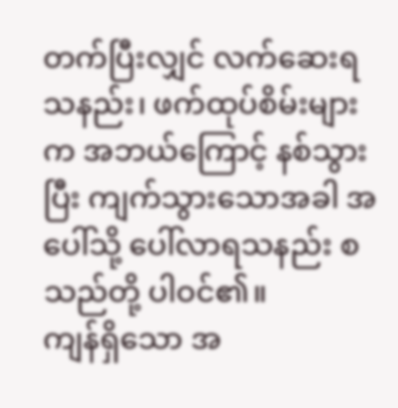တက်ပြီးလျှင် လက်ဆေးရသနည်း၊ ဖက်ထုပ်စိမ်းများက အဘယ်ကြောင့် နစ်သွားပြီး ကျက်သွားသောအခါ အပေါ်သို့ ပေါ်လာရသနည်း စသည်တို့ ပါဝင်၏။
ကျန်ရှိသော အ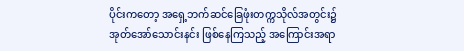ပိုင်းကတော့ အရှေ့ဘက်ဆင်ခြေဖုံးတက္ကသိုလ်အတွင်း၌ အုတ်အော်သောင်းနင်း ဖြစ်နေကြသည့် အကြောင်းအရာ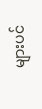များပင်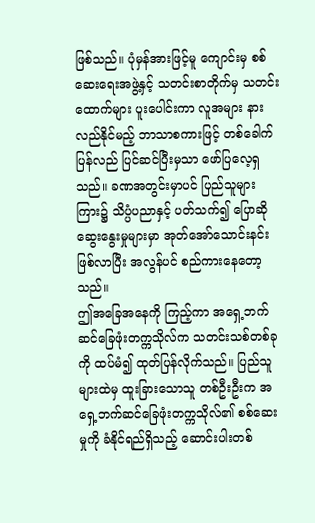ဖြစ်သည်။ ပုံမှန်အားဖြင့်မူ ကျောင်းမှ စစ်ဆေးရေးအဖွဲ့နှင့် သတင်းစာတိုက်မှ သတင်းထောက်များ ပူးပေါင်းကာ လူအများ နားလည်နိုင်မည့် ဘာသာစကားဖြင့် တစ်ခေါက် ပြန်လည် ပြင်ဆင်ပြီးမှသာ ဖော်ပြလေ့ရှသည်။ ခဏအတွင်းမှာပင် ပြည်သူများကြား၌ သိပ္ပံပညာနှင့် ပတ်သက်၍ ပြောဆိုဆွေးနွေးမှုများမှာ အုတ်အော်သောင်းနင်း ဖြစ်လာပြီး အလွန်ပင် စည်ကားနေတော့သည်။
ဤအခြေအနေကို ကြည့်ကာ အရှေ့ဘက်ဆင်ခြေဖုံးတက္ကသိုလ်က သတင်းသစ်တစ်ခုကို ထပ်မံ၍ ထုတ်ပြန်လိုက်သည်။ ပြည်သူများထဲမှ ထူးခြားသောသူ တစ်ဦးဦးက အရှေ့ဘက်ဆင်ခြေဖုံးတက္ကသိုလ်၏ စစ်ဆေးမှုကို ခံနိုင်ရည်ရှိသည့် ဆောင်းပါးတစ်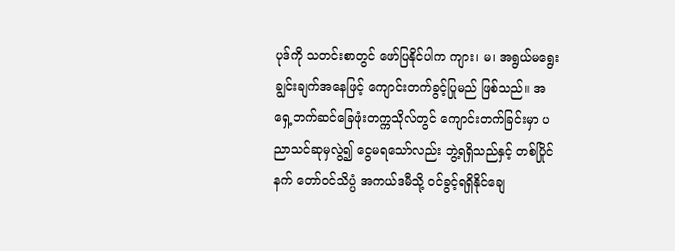ပုဒ်ကို သတင်းစာတွင် ဖော်ပြနိုင်ပါက ကျား၊ မ၊ အရွယ်မရွေး ချွင်းချက်အနေဖြင့် ကျောင်းတက်ခွင့်ပြုမည် ဖြစ်သည်။ အရှေ့ဘက်ဆင်ခြေဖုံးတက္ကသိုလ်တွင် ကျောင်းတက်ခြင်းမှာ ပညာသင်ဆုမှလွဲ၍ ငွေမရသော်လည်း ဘွဲ့ရရှိသည်နှင့် တစ်ပြိုင်နက် တော်ဝင်သိပ္ပံ အကယ်ဒမီသို့ ဝင်ခွင့်ရရှိနိုင်ချေ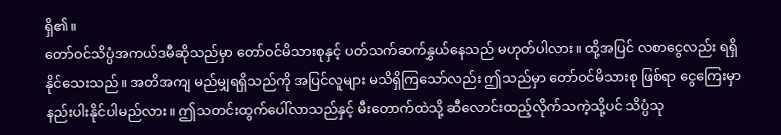ရှိ၏။
တော်ဝင်သိပ္ပံအကယ်ဒမီဆိုသည်မှာ တော်ဝင်မိသားစုနှင့် ပတ်သက်ဆက်နွှယ်နေသည် မဟုတ်ပါလား။ ထို့အပြင် လစာငွေလည်း ရရှိနိုင်သေးသည်။ အတိအကျ မည်မျှရရှိသည်ကို အပြင်လူများ မသိရှိကြသော်လည်း ဤသည်မှာ တော်ဝင်မိသားစု ဖြစ်ရာ ငွေကြေးမှာ နည်းပါးနိုင်ပါမည်လား။ ဤသတင်းထွက်ပေါ်လာသည်နှင့် မီးတောက်ထဲသို့ ဆီလောင်းထည့်လိုက်သကဲ့သို့ပင် သိပ္ပံသု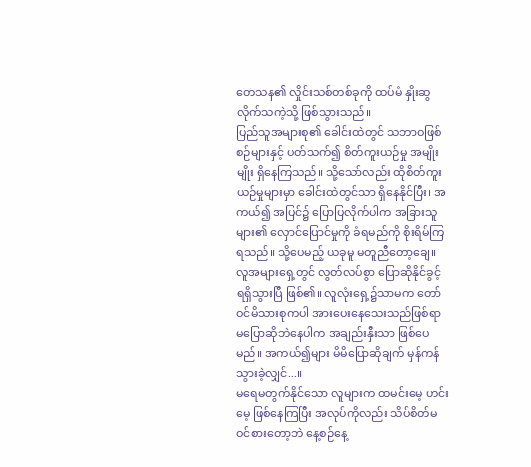တေသန၏ လှိုင်းသစ်တစ်ခုကို ထပ်မံ နှိုးဆွလိုက်သကဲ့သို့ ဖြစ်သွားသည်။
ပြည်သူအများစု၏ ခေါင်းထဲတွင် သဘာဝဖြစ်စဉ်များနှင့် ပတ်သက်၍ စိတ်ကူးယဉ်မှု အမျိုးမျိုး ရှိနေကြသည်။ သို့သော်လည်း ထိုစိတ်ကူးယဉ်မှုများမှာ ခေါင်းထဲတွင်သာ ရှိနေနိုင်ပြီး၊ အကယ်၍ အပြင်၌ ပြောပြလိုက်ပါက အခြားသူများ၏ လှောင်ပြောင်မှုကို ခံရမည်ကို စိုးရိမ်ကြရသည်။ သို့ပေမည့် ယခုမူ မတူညီတော့ချေ။ လူအများရှေ့တွင် လွတ်လပ်စွာ ပြောဆိုနိုင်ခွင့် ရရှိသွားပြီ ဖြစ်၏။ လူလုံးရှေ့၌သာမက တော်ဝင်မိသားစုကပါ အားပေးနေသေးသည်ဖြစ်ရာ မပြောဆိုဘဲနေပါက အချည်းနှီးသာ ဖြစ်ပေမည်။ အကယ်၍များ မိမိပြောဆိုချက် မှန်ကန်သွားခဲ့လျှင်...။
မရေမတွက်နိုင်သော လူများက ထမင်းမေ့ ဟင်းမေ့ ဖြစ်နေကြပြီး အလုပ်ကိုလည်း သိပ်စိတ်မဝင်စားတော့ဘဲ နေ့စဉ်နေ့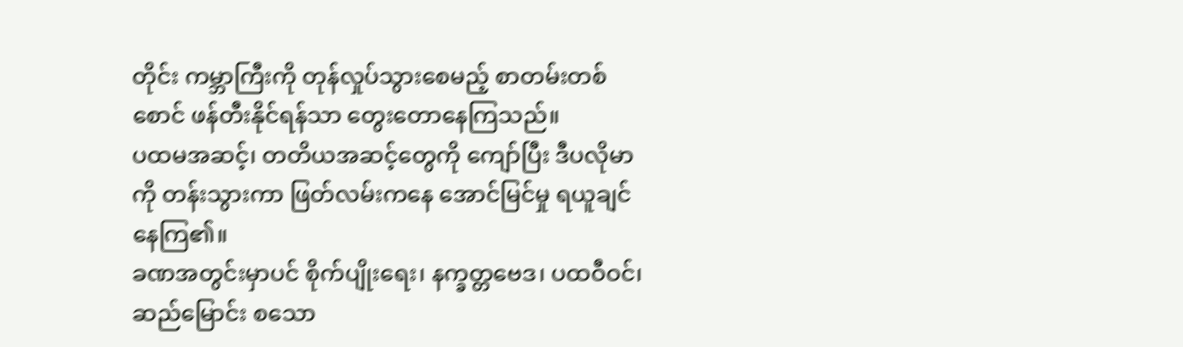တိုင်း ကမ္ဘာကြီးကို တုန်လှုပ်သွားစေမည့် စာတမ်းတစ်စောင် ဖန်တီးနိုင်ရန်သာ တွေးတောနေကြသည်။
ပထမအဆင့်၊ တတိယအဆင့်တွေကို ကျော်ပြီး ဒီပလိုမာကို တန်းသွားကာ ဖြတ်လမ်းကနေ အောင်မြင်မှု ရယူချင်နေကြ၏။
ခဏအတွင်းမှာပင် စိုက်ပျိုးရေး၊ နက္ခတ္တဗေဒ၊ ပထဝီဝင်၊ ဆည်မြောင်း စသော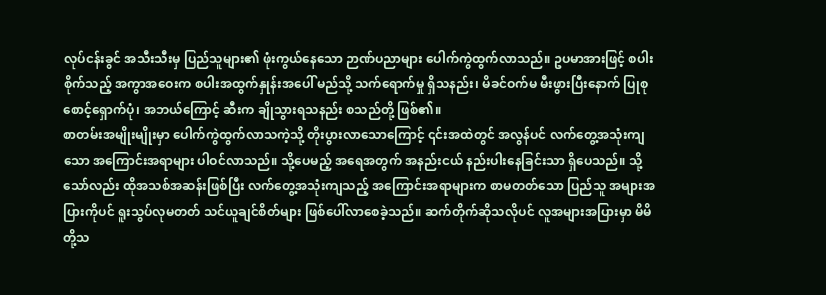လုပ်ငန်းခွင် အသီးသီးမှ ပြည်သူများ၏ ဖုံးကွယ်နေသော ဉာဏ်ပညာများ ပေါက်ကွဲထွက်လာသည်။ ဥပမာအားဖြင့် စပါးစိုက်သည့် အကွာအဝေးက စပါးအထွက်နှုန်းအပေါ် မည်သို့ သက်ရောက်မှု ရှိသနည်း၊ မိခင်ဝက်မ မီးဖွားပြီးနောက် ပြုစုစောင့်ရှောက်ပုံ၊ အဘယ်ကြောင့် ဆီးက ချိုသွားရသနည်း စသည်တို့ ဖြစ်၏။
စာတမ်းအမျိုးမျိုးမှာ ပေါက်ကွဲထွက်လာသကဲ့သို့ တိုးပွားလာသောကြောင့် ၎င်းအထဲတွင် အလွန်ပင် လက်တွေ့အသုံးကျသော အကြောင်းအရာများ ပါဝင်လာသည်။ သို့ပေမည့် အရေအတွက် အနည်းငယ် နည်းပါးနေခြင်းသာ ရှိပေသည်။ သို့သော်လည်း ထိုအသစ်အဆန်းဖြစ်ပြီး လက်တွေ့အသုံးကျသည့် အကြောင်းအရာများက စာမတတ်သော ပြည်သူ အများအပြားကိုပင် ရူးသွပ်လုမတတ် သင်ယူချင်စိတ်များ ဖြစ်ပေါ်လာစေခဲ့သည်။ ဆက်တိုက်ဆိုသလိုပင် လူအများအပြားမှာ မိမိတို့သ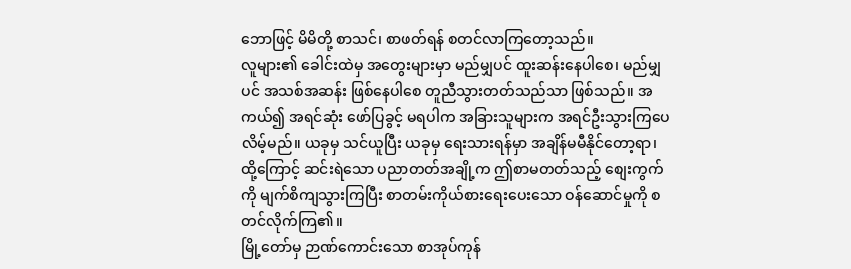ဘောဖြင့် မိမိတို့ စာသင်၊ စာဖတ်ရန် စတင်လာကြတော့သည်။
လူများ၏ ခေါင်းထဲမှ အတွေးများမှာ မည်မျှပင် ထူးဆန်းနေပါစေ၊ မည်မျှပင် အသစ်အဆန်း ဖြစ်နေပါစေ တူညီသွားတတ်သည်သာ ဖြစ်သည်။ အကယ်၍ အရင်ဆုံး ဖော်ပြခွင့် မရပါက အခြားသူများက အရင်ဦးသွားကြပေလိမ့်မည်။ ယခုမှ သင်ယူပြီး ယခုမှ ရေးသားရန်မှာ အချိန်မမီနိုင်တော့ရာ၊ ထို့ကြောင့် ဆင်းရဲသော ပညာတတ်အချို့က ဤစာမတတ်သည့် စျေးကွက်ကို မျက်စိကျသွားကြပြီး စာတမ်းကိုယ်စားရေးပေးသော ဝန်ဆောင်မှုကို စတင်လိုက်ကြ၏။
မြို့တော်မှ ဉာဏ်ကောင်းသော စာအုပ်ကုန်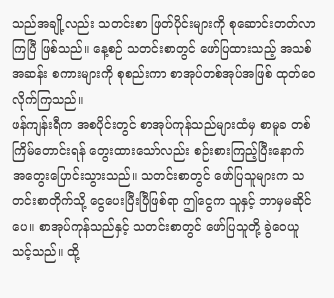သည်အချို့လည်း သတင်းစာ ဖြတ်ပိုင်းများကို စုဆောင်းတတ်လာကြပြီ ဖြစ်သည်။ နေ့စဉ် သတင်းစာတွင် ဖော်ပြထားသည့် အသစ်အဆန်း စကားများကို စုစည်းကာ စာအုပ်တစ်အုပ်အဖြစ် ထုတ်ဝေလိုက်ကြသည်။
ဖန်ကျန်းရီက အစပိုင်းတွင် စာအုပ်ကုန်သည်များထံမှ စာမူခ တစ်ကြိမ်တောင်းရန် တွေးထားသော်လည်း စဉ်းစားကြည့်ပြီးနောက် အတွေးပြောင်းသွားသည်။ သတင်းစာတွင် ဖော်ပြသူများက သတင်းစာတိုက်သို့ ငွေပေးပြီးပြီဖြစ်ရာ ဤငွေက သူနှင့် ဘာမှမဆိုင်ပေ။ စာအုပ်ကုန်သည်နှင့် သတင်းစာတွင် ဖော်ပြသူတို့ ခွဲဝေယူသင့်သည်။ ထို့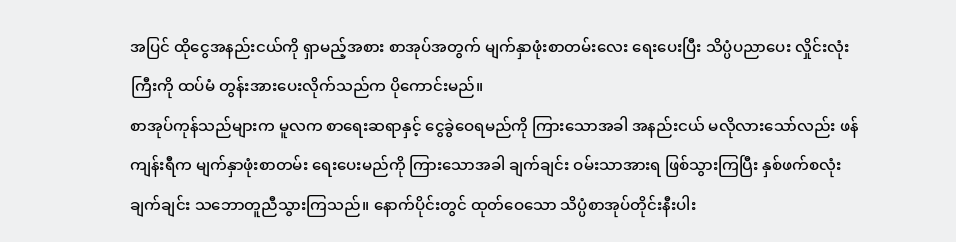အပြင် ထိုငွေအနည်းငယ်ကို ရှာမည့်အစား စာအုပ်အတွက် မျက်နှာဖုံးစာတမ်းလေး ရေးပေးပြီး သိပ္ပံပညာပေး လှိုင်းလုံးကြီးကို ထပ်မံ တွန်းအားပေးလိုက်သည်က ပိုကောင်းမည်။
စာအုပ်ကုန်သည်များက မူလက စာရေးဆရာနှင့် ငွေခွဲဝေရမည်ကို ကြားသောအခါ အနည်းငယ် မလိုလားသော်လည်း ဖန်ကျန်းရီက မျက်နှာဖုံးစာတမ်း ရေးပေးမည်ကို ကြားသောအခါ ချက်ချင်း ဝမ်းသာအားရ ဖြစ်သွားကြပြီး နှစ်ဖက်စလုံး ချက်ချင်း သဘောတူညီသွားကြသည်။ နောက်ပိုင်းတွင် ထုတ်ဝေသော သိပ္ပံစာအုပ်တိုင်းနီးပါး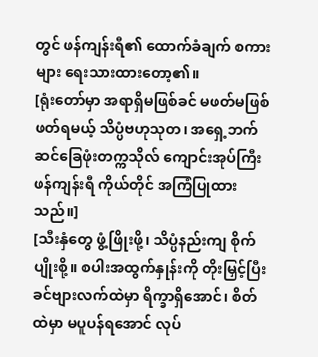တွင် ဖန်ကျန်းရီ၏ ထောက်ခံချက် စကားများ ရေးသားထားတော့၏။
[ရုံးတော်မှာ အရာရှိမဖြစ်ခင် မဖတ်မဖြစ် ဖတ်ရမယ့် သိပ္ပံဗဟုသုတ၊ အရှေ့ဘက်ဆင်ခြေဖုံးတက္ကသိုလ် ကျောင်းအုပ်ကြီး ဖန်ကျန်းရီ ကိုယ်တိုင် အကြံပြုထားသည်။]
[သီးနှံတွေ ဖွံ့ဖြိုးဖို့၊ သိပ္ပံနည်းကျ စိုက်ပျိုးစို့။ စပါးအထွက်နှုန်းကို တိုးမြှင့်ပြီး ခင်ဗျားလက်ထဲမှာ ရိက္ခာရှိအောင်၊ စိတ်ထဲမှာ မပူပန်ရအောင် လုပ်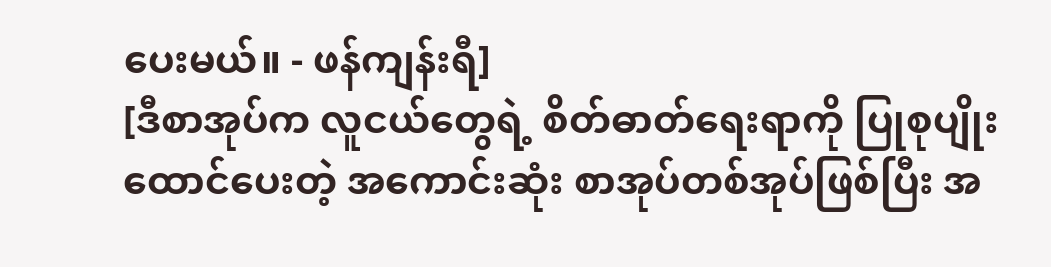ပေးမယ်။ - ဖန်ကျန်းရီ]
[ဒီစာအုပ်က လူငယ်တွေရဲ့ စိတ်ဓာတ်ရေးရာကို ပြုစုပျိုးထောင်ပေးတဲ့ အကောင်းဆုံး စာအုပ်တစ်အုပ်ဖြစ်ပြီး အ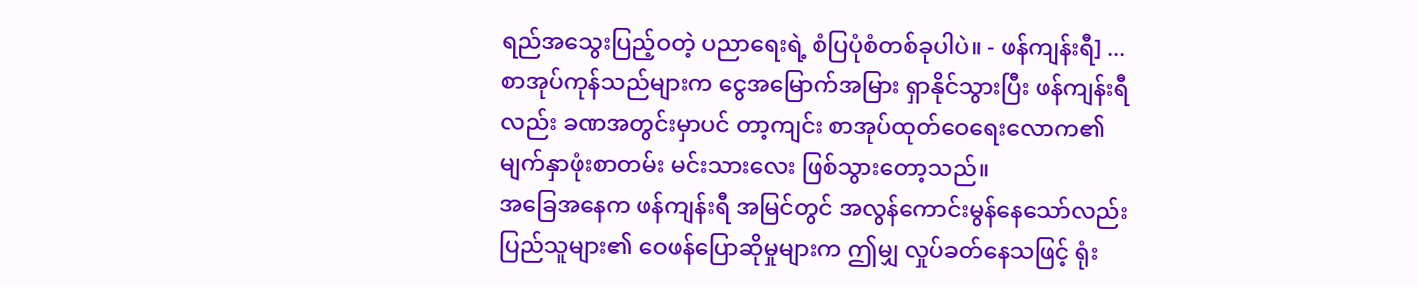ရည်အသွေးပြည့်ဝတဲ့ ပညာရေးရဲ့ စံပြပုံစံတစ်ခုပါပဲ။ - ဖန်ကျန်းရီ] ...
စာအုပ်ကုန်သည်များက ငွေအမြောက်အမြား ရှာနိုင်သွားပြီး ဖန်ကျန်းရီလည်း ခဏအတွင်းမှာပင် တာ့ကျင်း စာအုပ်ထုတ်ဝေရေးလောက၏ မျက်နှာဖုံးစာတမ်း မင်းသားလေး ဖြစ်သွားတော့သည်။
အခြေအနေက ဖန်ကျန်းရီ အမြင်တွင် အလွန်ကောင်းမွန်နေသော်လည်း ပြည်သူများ၏ ဝေဖန်ပြောဆိုမှုများက ဤမျှ လှုပ်ခတ်နေသဖြင့် ရုံး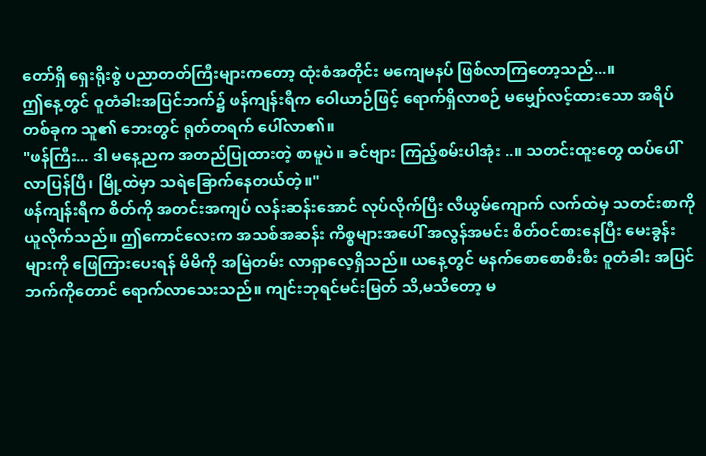တော်ရှိ ရှေးရိုးစွဲ ပညာတတ်ကြီးများကတော့ ထုံးစံအတိုင်း မကျေမနပ် ဖြစ်လာကြတော့သည်...။
ဤနေ့တွင် ဝူတံခါးအပြင်ဘက်၌ ဖန်ကျန်းရီက ဝေါယာဉ်ဖြင့် ရောက်ရှိလာစဉ် မမျှော်လင့်ထားသော အရိပ်တစ်ခုက သူ၏ ဘေးတွင် ရုတ်တရက် ပေါ်လာ၏။
"ဖန်ကြီး... ဒါ မနေ့ညက အတည်ပြုထားတဲ့ စာမူပဲ။ ခင်ဗျား ကြည့်စမ်းပါအုံး ..။ သတင်းထူးတွေ ထပ်ပေါ်လာပြန်ပြီ၊ မြို့ထဲမှာ သရဲခြောက်နေတယ်တဲ့။"
ဖန်ကျန်းရီက စိတ်ကို အတင်းအကျပ် လန်းဆန်းအောင် လုပ်လိုက်ပြီး လီယွမ်ကျောက် လက်ထဲမှ သတင်းစာကို ယူလိုက်သည်။ ဤကောင်လေးက အသစ်အဆန်း ကိစ္စများအပေါ် အလွန်အမင်း စိတ်ဝင်စားနေပြီး မေးခွန်းများကို ဖြေကြားပေးရန် မိမိကို အမြဲတမ်း လာရှာလေ့ရှိသည်။ ယနေ့တွင် မနက်စောစောစီးစီး ဝူတံခါး အပြင်ဘက်ကိုတောင် ရောက်လာသေးသည်။ ကျင်းဘုရင်မင်းမြတ် သိ,မသိတော့ မ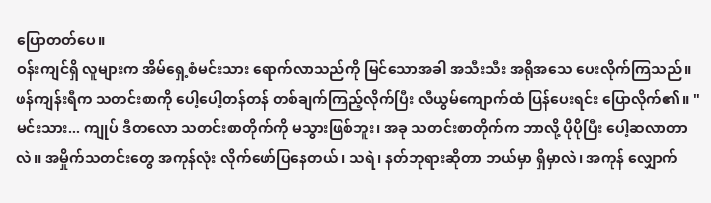ပြောတတ်ပေ။
ဝန်းကျင်ရှိ လူများက အိမ်ရှေ့စံမင်းသား ရောက်လာသည်ကို မြင်သောအခါ အသီးသီး အရိုအသေ ပေးလိုက်ကြသည်။
ဖန်ကျန်းရီက သတင်းစာကို ပေါ့ပေါ့တန်တန် တစ်ချက်ကြည့်လိုက်ပြီး လီယွမ်ကျောက်ထံ ပြန်ပေးရင်း ပြောလိုက်၏။ "မင်းသား... ကျုပ် ဒီတလော သတင်းစာတိုက်ကို မသွားဖြစ်ဘူး၊ အခု သတင်းစာတိုက်က ဘာလို့ ပိုပိုပြီး ပေါ့ဆလာတာလဲ။ အမှိုက်သတင်းတွေ အကုန်လုံး လိုက်ဖော်ပြနေတယ်၊ သရဲ၊ နတ်ဘုရားဆိုတာ ဘယ်မှာ ရှိမှာလဲ၊ အကုန် လျှောက်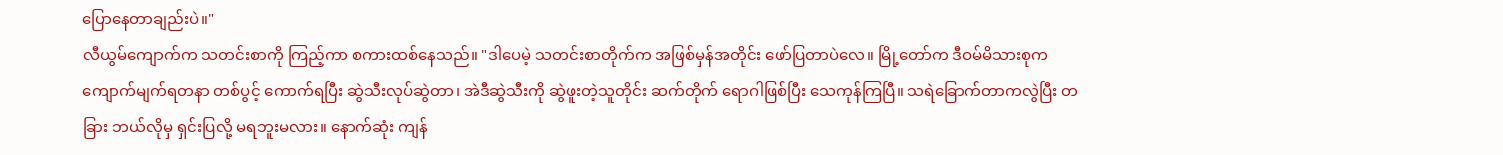ပြောနေတာချည်းပဲ။"
လီယွမ်ကျောက်က သတင်းစာကို ကြည့်ကာ စကားထစ်နေသည်။ "ဒါပေမဲ့ သတင်းစာတိုက်က အဖြစ်မှန်အတိုင်း ဖော်ပြတာပဲလေ။ မြို့တော်က ဒီဝမ်မိသားစုက ကျောက်မျက်ရတနာ တစ်ပွင့် ကောက်ရပြီး ဆွဲသီးလုပ်ဆွဲတာ၊ အဲဒီဆွဲသီးကို ဆွဲဖူးတဲ့သူတိုင်း ဆက်တိုက် ရောဂါဖြစ်ပြီး သေကုန်ကြပြီ။ သရဲခြောက်တာကလွဲပြီး တခြား ဘယ်လိုမှ ရှင်းပြလို့ မရဘူးမလား။ နောက်ဆုံး ကျန်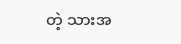တဲ့ သားအ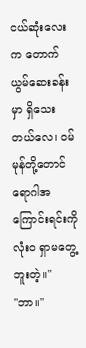ငယ်ဆုံးလေးက တောက်ယွမ်ဆေးခန်းမှာ ရှိသေးတယ်လေ၊ ဝမ်မုန်တို့တောင် ရောဂါအကြောင်းရင်းကို လုံးဝ ရှာမတွေ့ဘူးတဲ့။"
"ဘာ။"